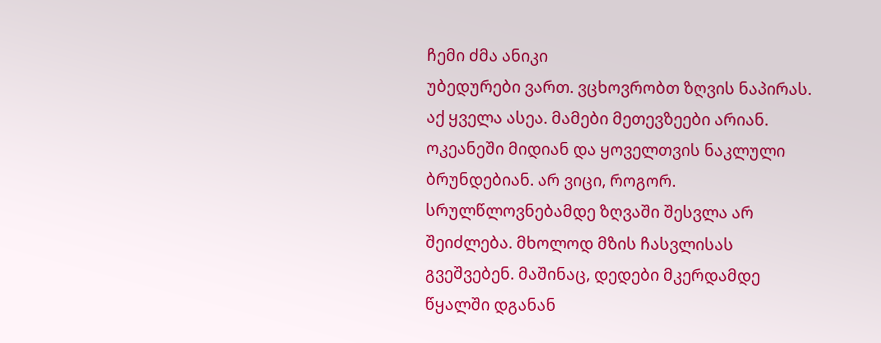ჩემი ძმა ანიკი
უბედურები ვართ. ვცხოვრობთ ზღვის ნაპირას. აქ ყველა ასეა. მამები მეთევზეები არიან. ოკეანეში მიდიან და ყოველთვის ნაკლული ბრუნდებიან. არ ვიცი, როგორ. სრულწლოვნებამდე ზღვაში შესვლა არ შეიძლება. მხოლოდ მზის ჩასვლისას გვეშვებენ. მაშინაც, დედები მკერდამდე წყალში დგანან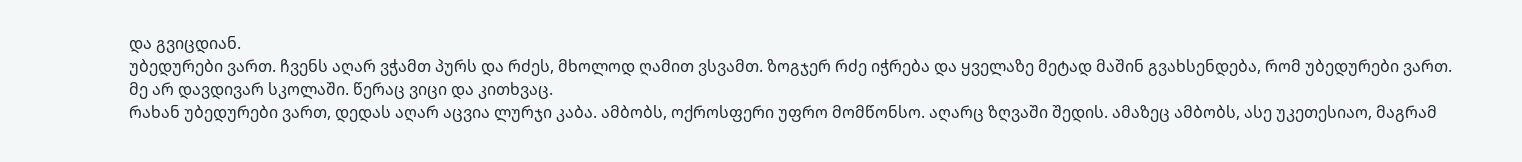და გვიცდიან.
უბედურები ვართ. ჩვენს აღარ ვჭამთ პურს და რძეს, მხოლოდ ღამით ვსვამთ. ზოგჯერ რძე იჭრება და ყველაზე მეტად მაშინ გვახსენდება, რომ უბედურები ვართ.
მე არ დავდივარ სკოლაში. წერაც ვიცი და კითხვაც.
რახან უბედურები ვართ, დედას აღარ აცვია ლურჯი კაბა. ამბობს, ოქროსფერი უფრო მომწონსო. აღარც ზღვაში შედის. ამაზეც ამბობს, ასე უკეთესიაო, მაგრამ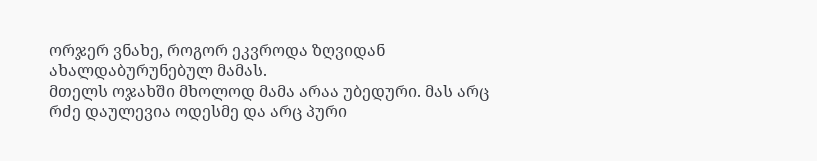ორჯერ ვნახე, როგორ ეკვროდა ზღვიდან ახალდაბურუნებულ მამას.
მთელს ოჯახში მხოლოდ მამა არაა უბედური. მას არც რძე დაულევია ოდესმე და არც პური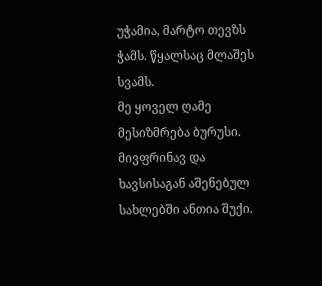უჭამია, მარტო თევზს ჭამს. წყალსაც მლაშეს სვამს.
მე ყოველ ღამე მესიზმრება ბურუსი. მივფრინავ და ხავსისაგან აშენებულ სახლებში ანთია შუქი.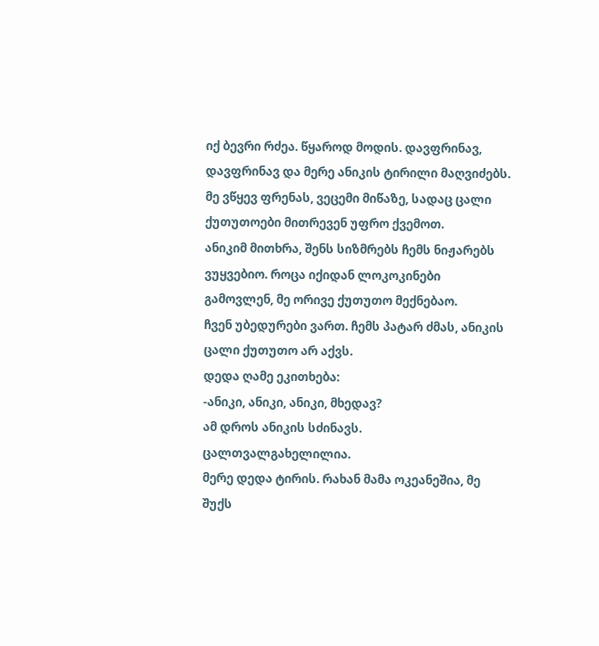იქ ბევრი რძეა. წყაროდ მოდის. დავფრინავ, დავფრინავ და მერე ანიკის ტირილი მაღვიძებს. მე ვწყევ ფრენას, ვეცემი მიწაზე, სადაც ცალი ქუთუთოები მითრევენ უფრო ქვემოთ.
ანიკიმ მითხრა, შენს სიზმრებს ჩემს ნიჟარებს ვუყვებიო. როცა იქიდან ლოკოკინები გამოვლენ, მე ორივე ქუთუთო მექნებაო.
ჩვენ უბედურები ვართ. ჩემს პატარ ძმას, ანიკის ცალი ქუთუთო არ აქვს.
დედა ღამე ეკითხება:
-ანიკი, ანიკი, ანიკი, მხედავ?
ამ დროს ანიკის სძინავს. ცალთვალგახელილია.
მერე დედა ტირის. რახან მამა ოკეანეშია, მე შუქს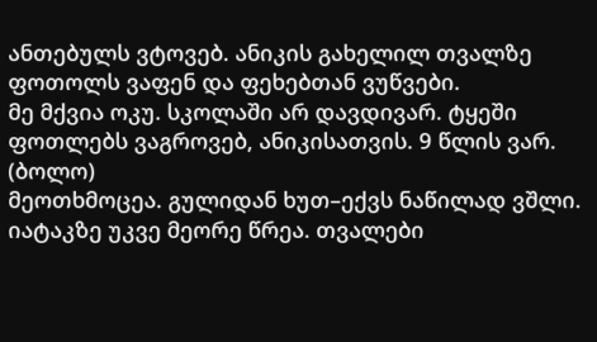ანთებულს ვტოვებ. ანიკის გახელილ თვალზე ფოთოლს ვაფენ და ფეხებთან ვუწვები.
მე მქვია ოკუ. სკოლაში არ დავდივარ. ტყეში ფოთლებს ვაგროვებ, ანიკისათვის. 9 წლის ვარ.
(ბოლო)
მეოთხმოცეა. გულიდან ხუთ–ექვს ნაწილად ვშლი. იატაკზე უკვე მეორე წრეა. თვალები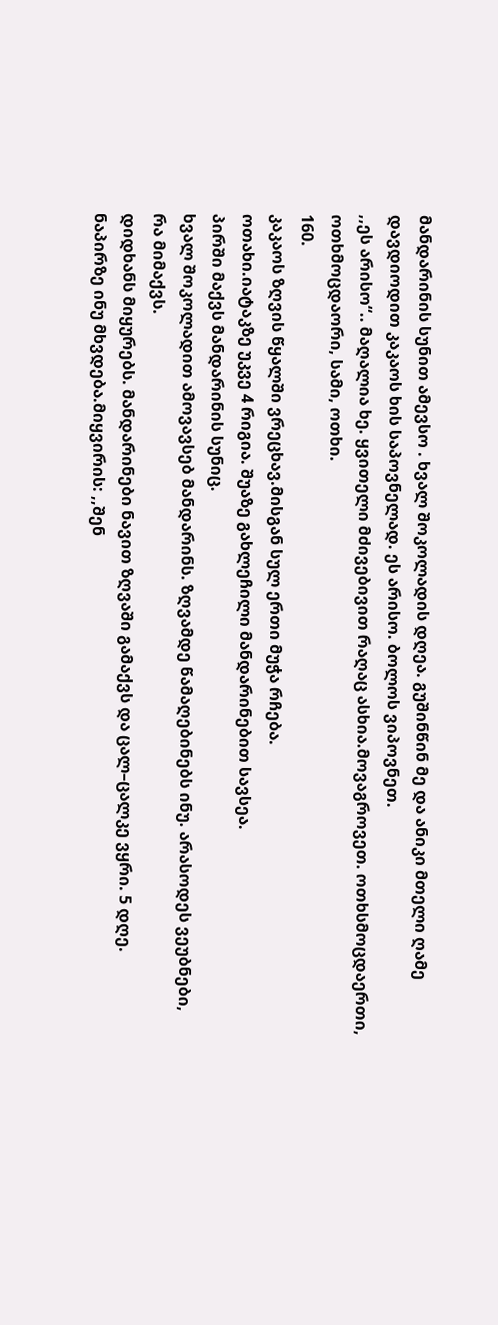მანდარინის სუნით ამევსო . ხვალ შოკოლადის დღეა. გუშინწინ მე და ანიკი მთელი ღამე დავდიოდით კაკაოს ხის საპოვნელად. ეს არისო. ბოლოს ვიპოვნეთ.
,,ეს არისო“.. მაღალია ხე. ყვითელი მძივებივით რაღაც ასხია.მოვაგროვეთ. ოთხსმოცდაერთი, ოთხმოცდაორი, სამი, ოთხი.
160.
კაკაოს ზღვის წყალში ვრეცხავ.მისგან სულ ერთი მუჭა რჩება.
ოთახი.იატაკზე უკვე 4 რიგია. შუაზე გახლეჩილი მანდარინებით სავსეა.
პირში მაქვს მანდარინის სუნიც.
ხვალ შოკოლადით ამოვავსებ მანდარინს. ზღვამდე წამაღებინებს ინუ. არასოდეს ვეუბნები, რა მიმაქვს.
დიდხანს მიყურებს. მანდარინები ნავით ზღვაში გამაქვს და ცალ–ცალკე ვყრი. 5 დღე.
ნაპირზე ინუ მხვდება.მიყვირის: ,,შენ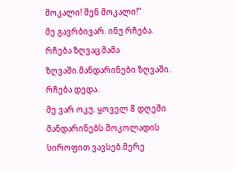მოკალი! შენ მოკალი!“
მე გავრბივარ. ინუ რჩება. რჩება ზღვაც.მამა ზღვაში.მანდარინები ზღვაში. რჩება დედა.
მე ვარ ოკუ. ყოველ 8 დღეში მანდარინებს შოკოლადის სიროფით ვავსებ.მერე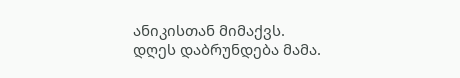ანიკისთან მიმაქვს.
დღეს დაბრუნდება მამა.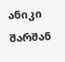ანიკი შარშან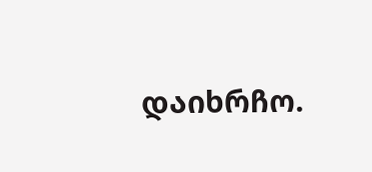დაიხრჩო.